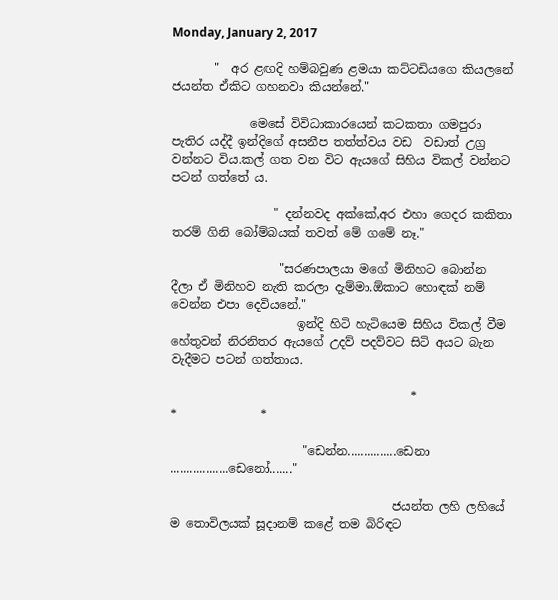Monday, January 2, 2017

       "  අර ළඟදි හම්බවුණ ළමයා කට්ටඩියගෙ කියලනේ ජයන්ත ඒකිට ගහනවා කියන්නේ."

             මෙසේ විවිධාකාරයෙන් කටකතා ගමපුරා පැතිර යද්දී ඉන්දිගේ අසනීප තත්ත්වය වඩ  වඩාත් උග්‍ර වන්නට විය.කල් ගත වන විට ඇයගේ සිහිය විකල් වන්නට පටන් ගත්තේ ය.

                 " දන්නවද අක්කේ,අර එහා ගෙදර කකිතා තරම් ගිනි බෝම්බයක් තවත් මේ ගමේ නෑ."

                  "සරණපාලයා මගේ මිනිහට බොන්න දීලා ඒ මිනිහව නැති කරලා දැම්මා.ඕකාට හොඳක් නම්                           වෙන්න එපා දෙවියනේ."
                     ඉන්දි හිටි හැටියෙම සිහිය විකල් වීම හේතුවන් නිරනිතර ඇයගේ උදව් පදව්වට සිටි අයට බැන වැදීමට පටන් ගත්තාය.

                                        *                *              *

                      "ඩෙන්න...............ඩෙනා ..................ඩෙනෝ......."

                                     ජයන්ත ලහි ලහියේ ම තොවිලයක් සූදානම් කළේ තම බිරිඳට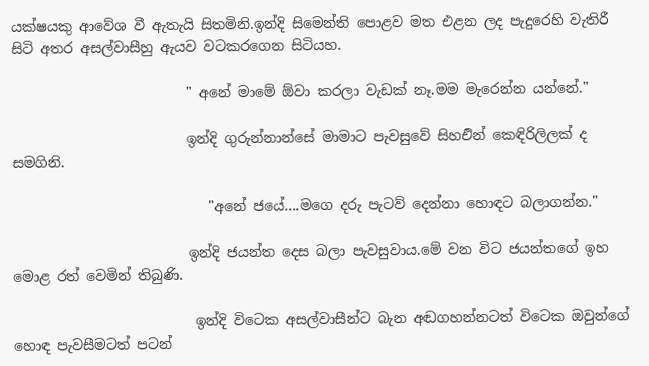යක්ෂයකු ආවේශ වී ඇතැයි සිතමිනි.ඉන්දි සිමෙන්ති පොළව මත එළන ලද පැදුරෙහි වැතිරී සිටි අතර අසල්වාසීහු ඇයව වටකරගෙන සිටියහ.

                         " අනේ මාමේ ඕවා කරලා වැඩක් නෑ.මම මැරෙන්න යන්නේ."

                         ඉන්දි ගුරුන්නාන්සේ මාමාට පැවසුවේ සිහඑින් කෙඳිරිලිලක් ද සමගිනි.

                            "අනේ ජයේ....මගෙ දරු පැටව් දෙන්නා හොඳට බලාගන්න."

                         ඉන්දි ජයන්ත දෙස බලා පැවසුවාය.මේ වන විට ජයන්තගේ ඉහ මොළ රත් වෙමින් තිබුණි.

                          ඉන්දි විටෙක අසල්වාසීන්ට බැන අඬගහන්නටත් විටෙක ඔවුන්ගේ හොඳ පැවසීමටත් පටන්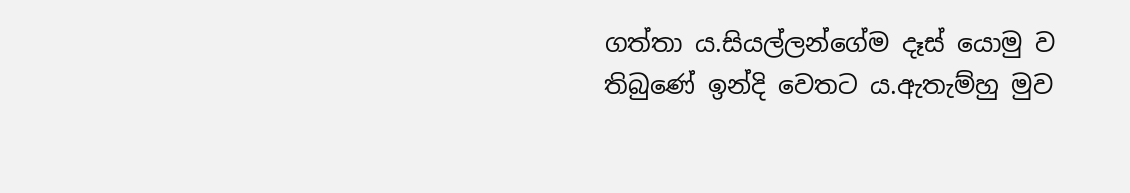ගත්තා ය.සියල්ලන්ගේම දෑස් යොමු ව තිබුණේ ඉන්දි වෙතට ය.ඇතැම්හු මුව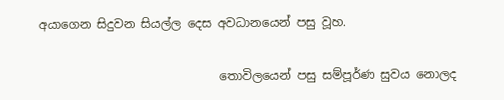අයාගෙන සිදුවන සියල්ල දෙස අවධානයෙන් පසු වූහ.

                              තොවිලයෙන් පසු සම්පූර්ණ සුවය නොලද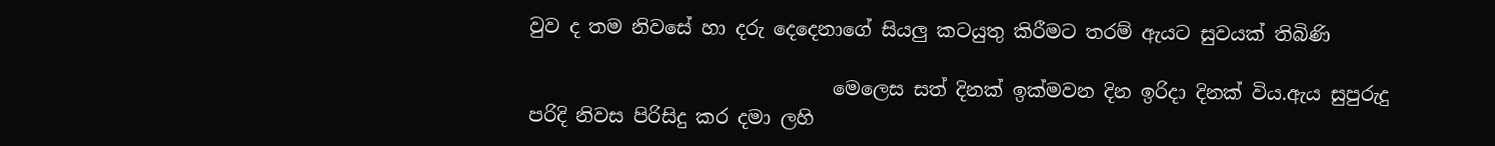වුව ද තම නිවසේ හා දරු දෙදෙනාගේ සියලු කටයුතු කිරීමට තරම් ඇයට සුවයක් තිබිණි

                                මෙලෙස සත් දිනක් ඉක්මවන දින ඉරිදා දිනක් විය.ඇය සුපුරුදු පරිදි නිවස පිරිසිදු කර දමා ලහි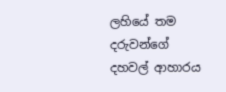ලහියේ තම දරුවන්ගේ දහවල් ආහාරය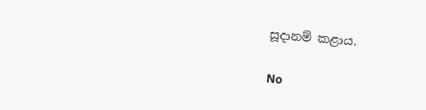සූදානම් කළාය.

No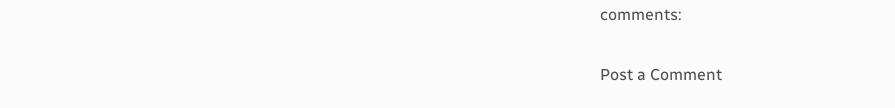comments:

Post a Comment